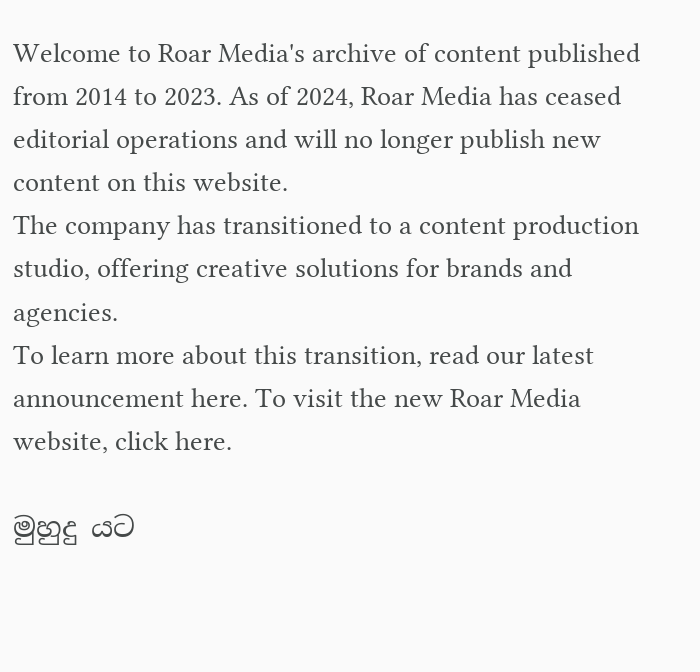Welcome to Roar Media's archive of content published from 2014 to 2023. As of 2024, Roar Media has ceased editorial operations and will no longer publish new content on this website.
The company has transitioned to a content production studio, offering creative solutions for brands and agencies.
To learn more about this transition, read our latest announcement here. To visit the new Roar Media website, click here.

මුහුදු යට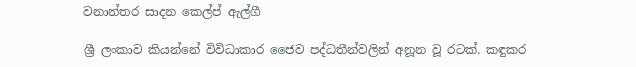වනාන්තර සාදන කෙල්ප් ඇල්ගී

ශ්‍රී ලංකාව කියන්නේ විවිධාකාර ජෛව පද්ධතීන්වලින් අනූන වූ රටක්. කඳුකර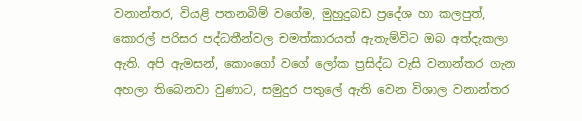වනාන්තර, වියළි පතනබිම් වගේම, මුහුදුබඩ ප්‍රදේශ හා කලපුත්, කොරල් පරිසර පද්ධතීන්වල චමත්කාරයත් ඇතැම්විට ඔබ අත්දැකලා ඇති. අපි ඇමසන්, කොංගෝ වගේ ලෝක ප්‍රසිද්ධ වැසි වනාන්තර ගැන අහලා තිබෙනවා වුණාට, සමුදුර පතුලේ ඇති වෙන විශාල වනාන්තර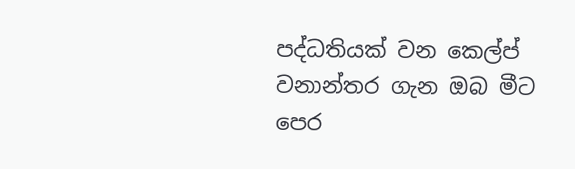පද්ධතියක් වන කෙල්ප් වනාන්තර ගැන ඔබ මීට පෙර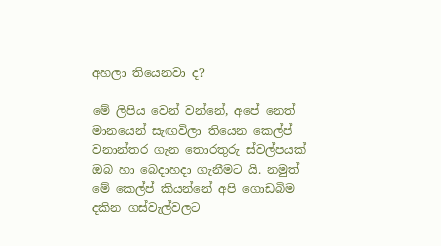අහලා තියෙනවා ද?

මේ ලිපිය වෙන් වන්නේ, අපේ නෙත් මානයෙන් සැඟවිලා තියෙන කෙල්ප් වනාන්තර ගැන තොරතුරු ස්වල්පයක් ඔබ හා බෙදාහදා ගැනීමට යි. නමුත් මේ කෙල්ප් කියන්නේ අපි ගොඩබිම දකින ගස්වැල්වලට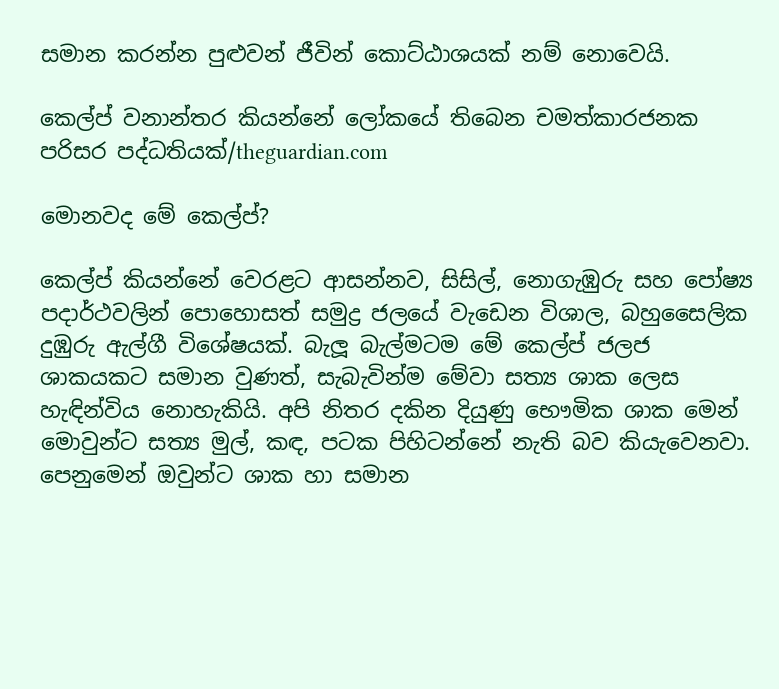සමාන කරන්න පුළුවන් ජීවින් කොට්ඨාශයක් නම් නොවෙයි.

කෙල්ප් වනාන්තර කියන්නේ ලෝකයේ තිබෙන චමත්කාරජනක පරිසර පද්ධතියක්/theguardian.com

මොනවද මේ කෙල්ප්?

කෙල්ප් කියන්නේ වෙරළට ආසන්නව, සිසිල්, නොගැඹුරු සහ පෝෂ්‍ය පදාර්ථවලින් පොහොසත් සමුද්‍ර ජලයේ වැඩෙන විශාල, බහුසෛලික දුඹුරු ඇල්ගී විශේෂයක්. බැලූ බැල්මටම මේ කෙල්ප් ජලජ ශාකයකට සමාන වුණත්, සැබැවින්ම මේවා සත්‍ය ශාක ලෙස හැඳින්විය නොහැකියි. අපි නිතර දකින දියුණු භෞමික ශාක මෙන් මොවුන්ට සත්‍ය මුල්, කඳ, පටක පිහිටන්නේ නැති බව කියැවෙනවා. පෙනුමෙන් ඔවුන්ට ශාක හා සමාන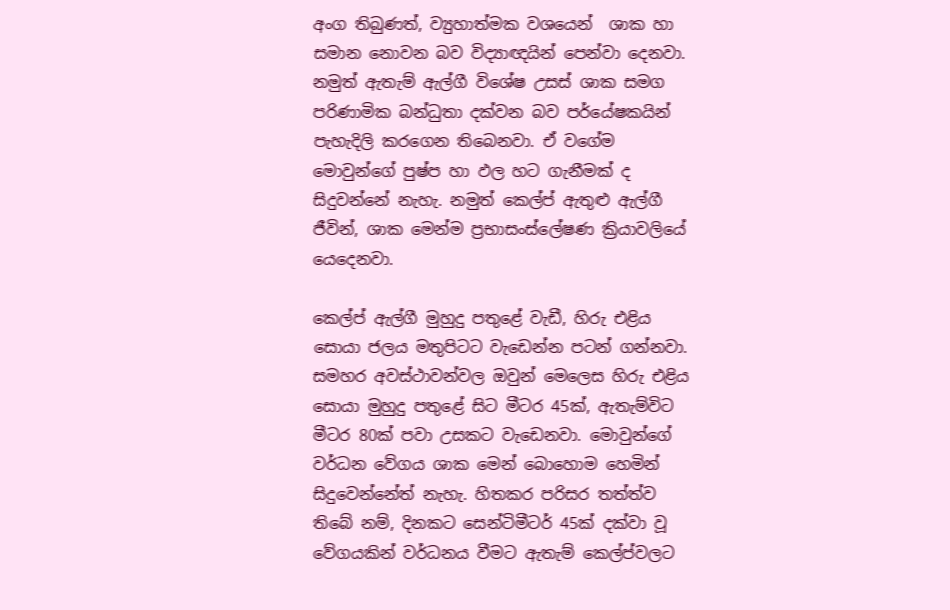අංග තිබුණත්, ව්‍යුහාත්මක වශයෙන්  ශාක හා සමාන නොවන බව විද්‍යාඥයින් පෙන්වා දෙනවා. නමුත් ඇතැම් ඇල්ගී විශේෂ උසස් ශාක සමග පරිණාමික බන්ධුතා දක්වන බව පර්යේෂකයින් පැහැදිලි කරගෙන තිබෙනවා. ඒ වගේම මොවුන්ගේ පුෂ්ප හා ඵල හට ගැනීමක් ද සිදුවන්නේ නැහැ. නමුත් කෙල්ප් ඇතුළු ඇල්ගී ජීවින්, ශාක මෙන්ම ප්‍රභාසංස්ලේෂණ ක්‍රියාවලියේ යෙදෙනවා.

කෙල්ප් ඇල්ගී මුහුදු පතුළේ වැඩී, හිරු එළිය සොයා ජලය මතුපිටට වැඩෙන්න පටන් ගන්නවා. සමහර අවස්ථාවන්වල ඔවුන් මෙලෙස හිරු එළිය සොයා මුහුදු පතුළේ සිට මීටර 45ක්, ඇතැම්විට මීටර 80ක් පවා උසකට වැඩෙනවා. මොවුන්ගේ වර්ධන වේගය ශාක මෙන් බොහොම හෙමින් සිදුවෙන්නේත් නැහැ. හිතකර පරිසර තත්ත්ව තිබේ නම්, දිනකට සෙන්ටිමීටර් 45ක් දක්වා වූ වේගයකින් වර්ධනය වීමට ඇතැම් කෙල්ප්වලට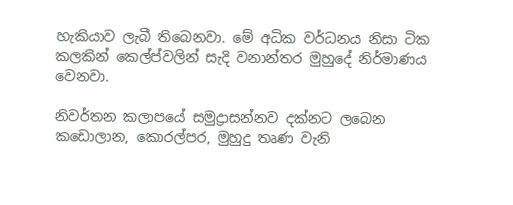හැකියාව ලැබී තිබෙනවා. මේ අධික වර්ධනය නිසා ටික කලකින් කෙල්ප්වලින් සැදි වනාන්තර මුහුදේ නිර්මාණය වෙනවා.

නිවර්තන කලාපයේ සමුද්‍රාසන්නව දක්නට ලබෙන කඩොලාන, කොරල්පර, මුහුදු තෘණ වැනි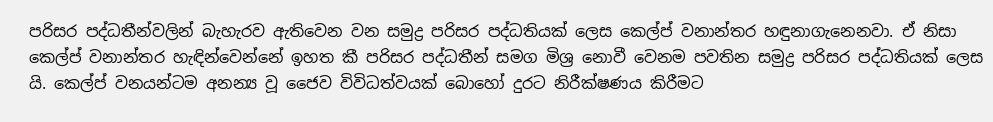පරිසර පද්ධතීන්වලින් බැහැරව ඇතිවෙන වන සමුද්‍ර පරිසර පද්ධතියක් ලෙස කෙල්ප් වනාන්තර හඳුනාගැනෙනවා. ඒ නිසා කෙල්ප් වනාන්තර හැඳින්වෙන්නේ ඉහත කී පරිසර පද්ධතීන් සමග මිශ්‍ර නොවී වෙනම පවතින සමුද්‍ර පරිසර පද්ධතියක් ලෙස යි. කෙල්ප් වනයන්ටම අනන්‍ය වූ ජෛව විවිධත්වයක් බොහෝ දුරට නිරීක්ෂණය කිරීමට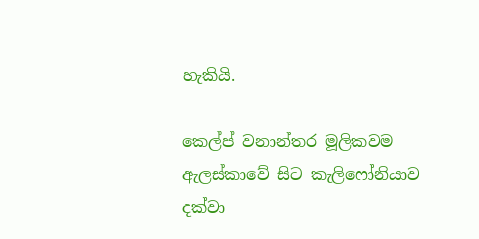හැකියි.

කෙල්ප් වනාන්තර මූලිකවම ඇලස්කාවේ සිට කැලිෆෝනියාව දක්වා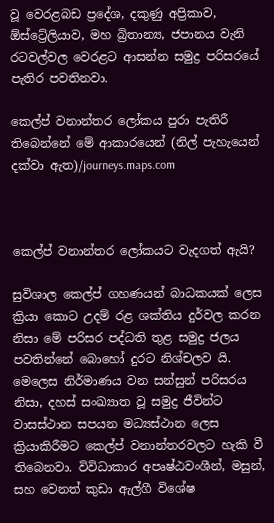වූ වෙරළබඩ ප්‍රදේශ, දකුණු අප්‍රිකාව, ඕස්ට්‍රේලියාව, මහ බ්‍රිතාන්‍ය, ජපානය වැනි රටවල්වල වෙරළට ආසන්න සමුද්‍ර පරිසරයේ පැතිර පවතිනවා.

කෙල්ප් වනාන්තර ලෝකය පුරා පැතිරී තිබෙන්නේ මේ ආකාරයෙන් (නිල් පැහැයෙන් දක්වා ඇත)/journeys.maps.com



කෙල්ප් වනාන්තර ලෝකයට වැදගත් ඇයි?

සුවිශාල කෙල්ප් ගහණයන් බාධකයක් ලෙස ක්‍රියා කොට උදම් රළ ශක්තිය දුර්වල කරන නිසා මේ පරිසර පද්ධති තුළ සමුද්‍ර ජලය පවතින්නේ බොහෝ දුරට නිශ්චලව යි. මෙලෙස නිර්මාණය වන සන්සුන් පරිසරය නිසා, දහස් සංඛ්‍යාත වූ සමුද්‍ර ජීවින්ට වාසස්ථාන සපයන මධ්‍යස්ථාන ලෙස ක්‍රියාකිරීමට කෙල්ප් වනාන්තරවලට හැකි වී තිබෙනවා. විවිධාකාර අපෘෂ්ඨවංශීන්, මසුන්, සහ වෙනත් කුඩා ඇල්ගී විශේෂ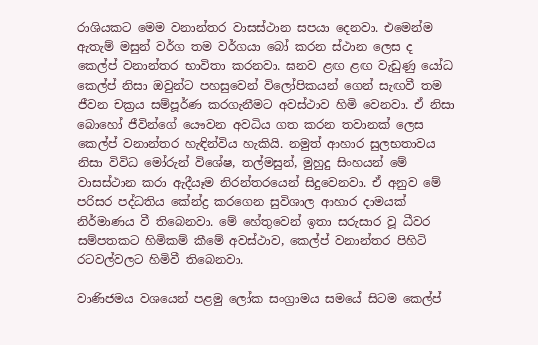රාශියකට මෙම වනාන්තර වාසස්ථාන සපයා දෙනවා. එමෙන්ම ඇතැම් මසුන් වර්ග තම වර්ගයා බෝ කරන ස්ථාන ලෙස ද කෙල්ප් වනාන්තර භාවිතා කරනවා. ඝනව ළඟ ළඟ වැඩුණු ‍යෝධ කෙල්ප් නිසා ඔවුන්ට පහසුවෙන් විලෝපිකයන් ගෙන් සැඟවී තම ජීවන චක්‍රය සම්පූර්ණ කරගැනීමට අවස්ථාව හිමි වෙනවා. ඒ නිසා බොහෝ ජීවින්ගේ යෞවන අවධිය ගත කරන තවානක් ලෙස කෙල්ප් වනාන්තර හැඳින්විය හැකියි. නමුත් ආහාර සුලභතාවය නිසා විවිධ මෝරුන් විශේෂ, තල්මසුන්, මුහුදු සිංහයන් මේ වාසස්ථාන කරා ඇදීයෑම නිරන්තරයෙන් සිදුවෙනවා. ඒ අනුව මේ පරිසර පද්ධතිය කේන්ද්‍ර කරගෙන සුවිශාල ආහාර දාමයක් නිර්මාණය වී තිබෙනවා. මේ හේතුවෙන් ඉතා සරුසාර වූ ධීවර සම්පතකට හිමිකම් කීමේ අවස්ථාව, කෙල්ප් වනාන්තර පිහිටි රටවල්වලට හිමිවී තිබෙනවා.

වාණිජමය වශයෙන් පළමු ලෝක සංග්‍රාමය සමයේ සිටම කෙල්ප්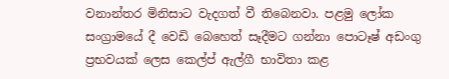වනාන්තර මිනිසාට වැදගත් වී තිබෙනවා. පළමු ලෝක සංග්‍රාමයේ දී වෙඩි බෙහෙත් සෑදීමට ගන්නා පොටෑෂ් අඩංගු ප්‍රභවයක් ලෙස කෙල්ප් ඇල්ගී භාවිතා කළ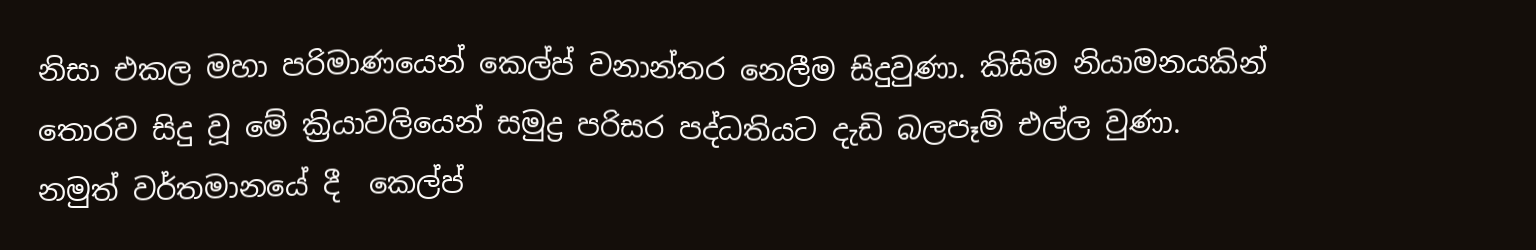නිසා එකල මහා පරිමාණයෙන් කෙල්ප් වනාන්තර නෙලීම සිදුවුණා. කිසිම නියාමනයකින් තොරව සිදු වූ මේ ක්‍රියාවලියෙන් සමුද්‍ර පරිසර පද්ධතියට දැඩි බලපෑම් එල්ල වුණා. නමුත් වර්තමානයේ දී  කෙල්ප්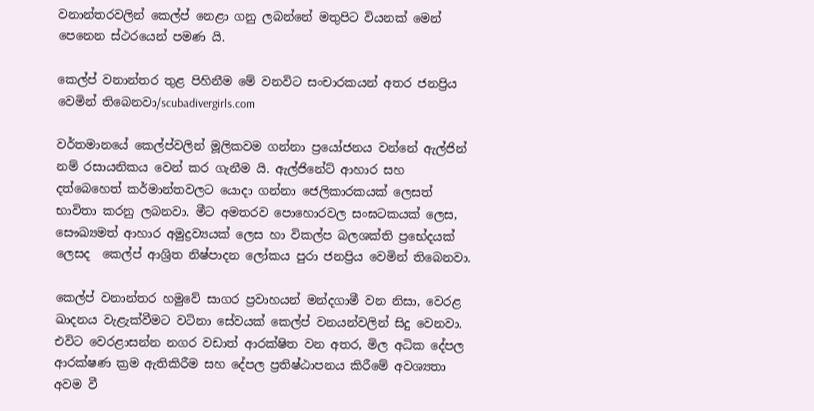වනාන්තරවලින් කෙල්ප් නෙළා ගනු ලබන්නේ මතුපිට වියනක් මෙන් පෙනෙන ස්ථරයෙන් පමණ යි.

කෙල්ප් වනාන්තර තුළ පිහිනීම මේ වනවිට සංචාරකයන් අතර ජනප්‍රිය වෙමින් තිබෙනවා/scubadivergirls.com

වර්තමානයේ කෙල්ප්වලින් මූලිකවම ගන්නා ප්‍රයෝජනය වන්නේ ඇල්ජින් නම් රසායනිකය වෙන් කර ගැනීම යි. ඇල්ජිනේට් ආහාර සහ දත්බෙහෙත් කර්මාන්තවලට යොදා ගන්නා ජෙලිකාරකයක් ලෙසත් භාවිතා කරනු ලබනවා. මීට අමතරව පොහොරවල සංඝටකයක් ලෙස, සෞඛ්‍යමත් ආහාර අමුද්‍රව්‍යයක් ලෙස හා විකල්ප බලශක්ති ප්‍රභේදයක් ලෙසද  කෙල්ප් ආශ්‍රිත නිෂ්පාදන ලෝකය පුරා ජනප්‍රිය වෙමින් තිබෙනවා.

කෙල්ප් වනාන්තර හමුවේ සාගර ප්‍රවාහයන් මන්දගාමී වන නිසා, වෙරළ ඛාදනය වැළැක්වීමට වටිනා සේවයක් කෙල්ප් වනයන්වලින් සිදු වෙනවා. එවිට වෙරළාසන්න නගර වඩාත් ආරක්ෂිත වන අතර, මිල අධික දේපල ආරක්ෂණ ක්‍රම ඇතිකිරීම සහ දේපල ප්‍රතිෂ්ඨාපනය කිරීමේ අවශ්‍යතා අවම වී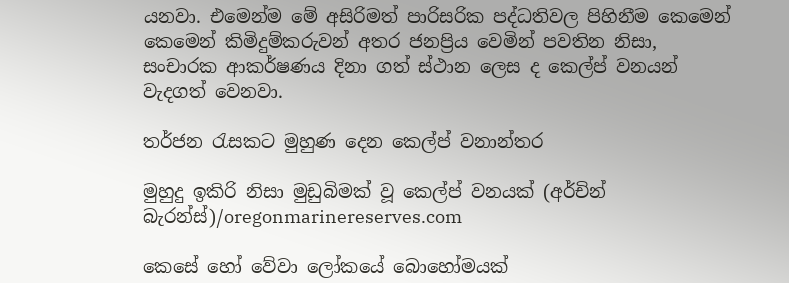යනවා. එමෙන්ම මේ අසිරිමත් පාරිසරික පද්ධතිවල පිහිනීම කෙමෙන් කෙමෙන් කිමිදුම්කරුවන් අතර ජනප්‍රිය වෙමින් පවතින නිසා, සංචාරක ආකර්ෂණය දිනා ගත් ස්ථාන ලෙස ද කෙල්ප් වනයන් වැදගත් වෙනවා.

තර්ජන රැසකට මුහුණ දෙන කෙල්ප් වනාන්තර

මුහුදු ඉකිරි නිසා මුඩුබිමක් වූ කෙල්ප් වනයක් (අර්චින් බැරන්ස්)/oregonmarinereserves.com

කෙසේ හෝ වේවා ලෝකයේ බොහෝමයක්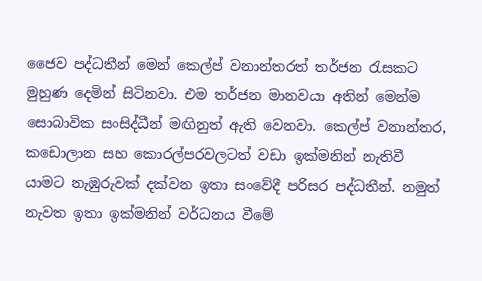ජෛව පද්ධතීන් මෙන් කෙල්ප් වනාන්තරත් තර්ජන රැසකට මුහුණ දෙමින් සිටිනවා. එම තර්ජන මානවයා අතින් මෙන්ම සොබාවික සංසිද්ධීන් මඟිනුත් ඇති වෙනවා. කෙල්ප් වනාන්තර, කඩොලාන සහ කොරල්පරවලටත් වඩා ඉක්මනින් නැතිවී යාමට නැඹුරුවක් දක්වන ඉතා සංවේදී පරිසර පද්ධතීන්. නමුත් නැවත ඉතා ඉක්මනින් වර්ධනය වීමේ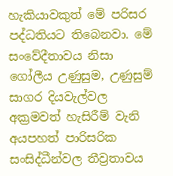හැකියාවකුත් මේ පරිසර පද්ධතියට තිබෙනවා. මේ සංවේදීතාවය නිසා ගෝලීය උණුසුම, උණුසුම් සාගර දියවැල්වල අක්‍රමවත් හැසිරීම් වැනි අයපහත් පාරිසරික සංසිද්ධීන්වල තීව්‍රතාවය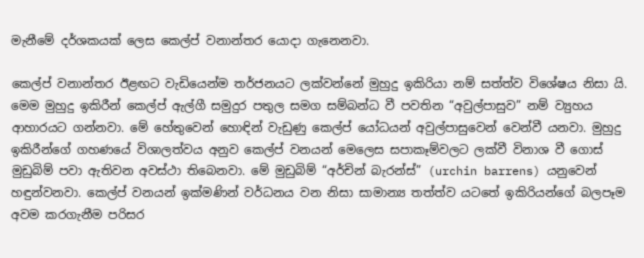මැනීමේ ද‍ර්ශකයක් ලෙස කෙල්ප් වනාන්තර යොදා ගැනෙනවා.

කෙල්ප් වනාන්තර ඊළඟට වැඩියෙන්ම තර්ජනයට ලක්වන්නේ මුහුදු ඉකිරියා නම් සත්ත්ව විශේෂය නිසා යි. මෙම මුහුදු ඉකිරීන් කෙල්ප් ඇල්ගී සමුදුර පතුල සමග සම්බන්ධ වී පවතින “අවුල්පාසුව” නම් ව්‍යුහය ආහාරයට ගන්නවා. මේ හේතුවෙන් හොඳින් වැඩුණු කෙල්ප් යෝධයන් අවුල්පාසුවෙන් වෙන්වී යනවා. මුහුදු ඉකිරීන්ගේ ගහණයේ විශාලත්වය අනුව කෙල්ප් වනයන් මෙලෙස සපාකෑම්වලට ලක්වී විනාශ වී ගොස් මුඩුබිම් පවා ඇතිවන අවස්ථා තිබෙනවා. මේ මුඩුබිම් “අර්චින් බැරන්ස්” (urchin barrens) යනුවෙන් හඳුන්වනවා. කෙල්ප් වනයන් ඉක්මණින් වර්ධනය වන නිසා සාමාන්‍ය තත්ත්ව යටතේ ඉකිරියන්ගේ බලපෑම අවම කරගැනීම පරිසර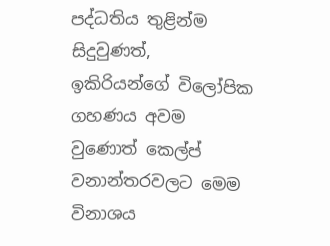පද්ධතිය තුළින්ම සිදුවුණත්, ඉකිරියන්ගේ විලෝපික ගහණය අවම වුණොත් කෙල්ප් වනාන්තරවලට මෙම විනාශය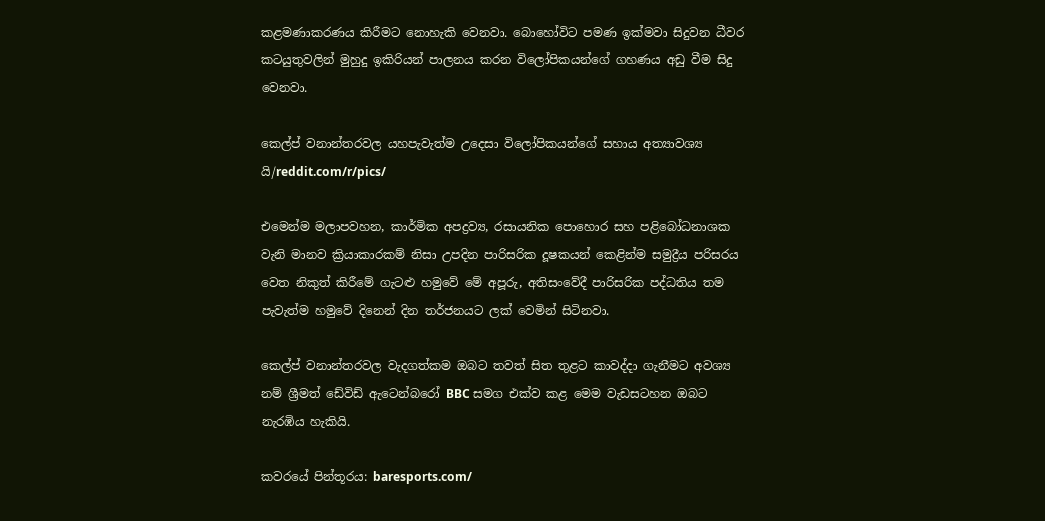කළමණාකරණය කිරීමට නොහැකි වෙනවා. බොහෝවිට පමණ ඉක්මවා සිදුවන ධීවර කටයුතුවලින් මුහුදු ඉකිරියන් පාලනය කරන විලෝපිකයන්ගේ ගහණය අඩු වීම සිදු වෙනවා.

කෙල්ප් වනාන්තරවල යහපැවැත්ම උදෙසා විලෝපිකයන්ගේ සහාය අත්‍යාවශ්‍ය යි/reddit.com/r/pics/

එමෙන්ම මලාපවහන, කාර්මික අපද්‍රව්‍ය, රසායනික පොහොර සහ පළිබෝධනාශක වැනි මානව ක්‍රියාකාරකම් නිසා උපදින පාරිසරික දූෂකයන් කෙළින්ම සමුද්‍රීය පරිසරය වෙත නිකුත් කිරීමේ ගැටළු හමුවේ මේ අපූරු, අතිසංවේදී පාරිසරික පද්ධතිය තම පැවැත්ම හමුවේ දිනෙන් දින තර්ජනයට ලක් වෙමින් සිටිනවා.

කෙල්ප් වනාන්තරවල වැදගත්කම ඔබට තවත් සිත තුළට කාවද්දා ගැනීමට අවශ්‍ය නම් ශ්‍රීමත් ඩේවිඩ් ඇටෙන්බරෝ BBC සමග එක්ව කළ මෙම වැඩසටහන ඔබට නැරඹිය හැකියි.

කවරයේ පින්තූරය: baresports.com/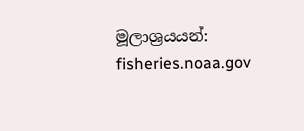මූලාශ්‍රයයන්: fisheries.noaa.gov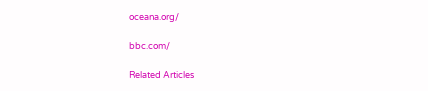oceana.org/

bbc.com/

Related Articles